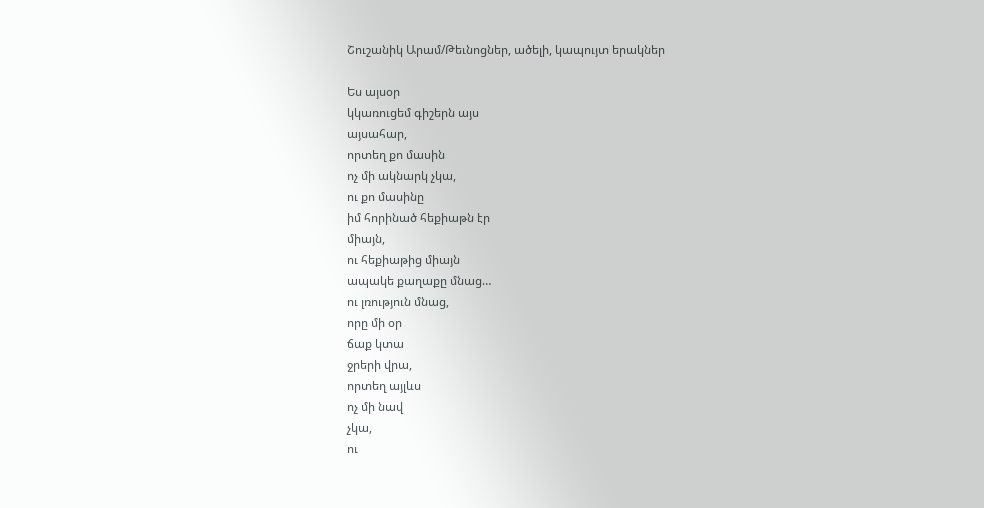Շուշանիկ Արամ/Թեւնոցներ, ածելի, կապույտ երակներ

Ես այսօր
կկառուցեմ գիշերն այս
այսահար,
որտեղ քո մասին
ոչ մի ակնարկ չկա,
ու քո մասինը
իմ հորինած հեքիաթն էր
միայն,
ու հեքիաթից միայն
ապակե քաղաքը մնաց…
ու լռություն մնաց,
որը մի օր
ճաք կտա
ջրերի վրա,
որտեղ այլևս
ոչ մի նավ
չկա,
ու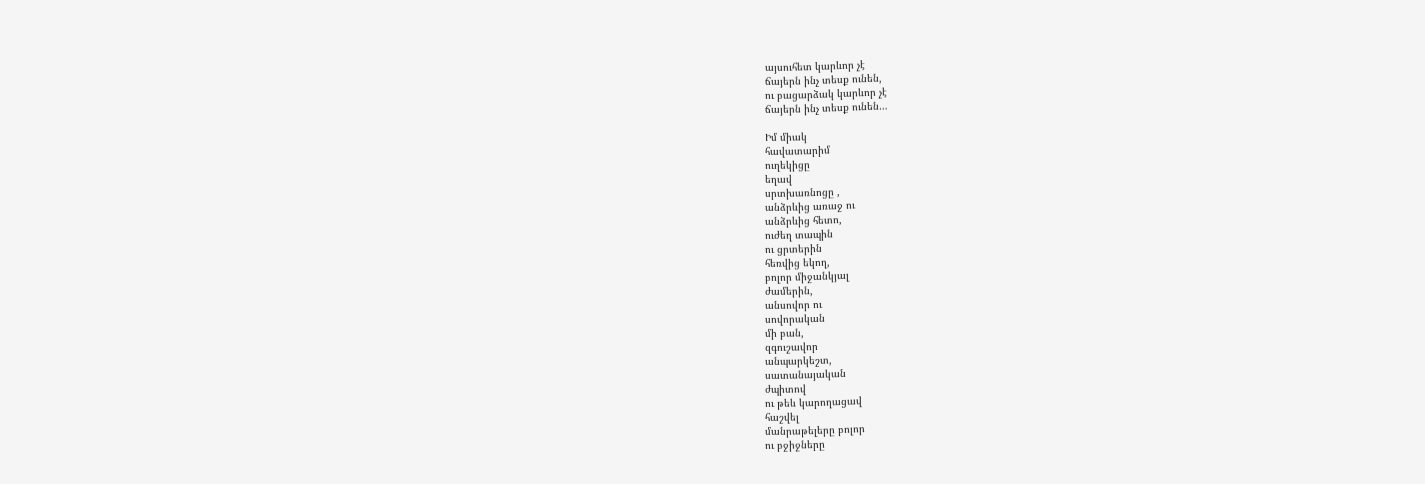այսուհետ կարևոր չէ
ճայերն ինչ տեսք ունեն,
ու բացարձակ կարևոր չէ
ճայերն ինչ տեսք ունեն…

Իմ միակ
հավատարիմ
ուղեկիցը
եղավ
սրտխառնոցը ,
անձրևից առաջ ու
անձրևից հետո,
ուժեղ տապին
ու ցրտերին
հեռվից եկող,
բոլոր միջանկյալ
ժամերին,
անսովոր ու
սովորական
մի բան,
զգուշավոր
անպարկեշտ,
սատանայական
ժպիտով
ու թեև կարողացավ
հաշվել
մանրաթելերը բոլոր
ու բջիջները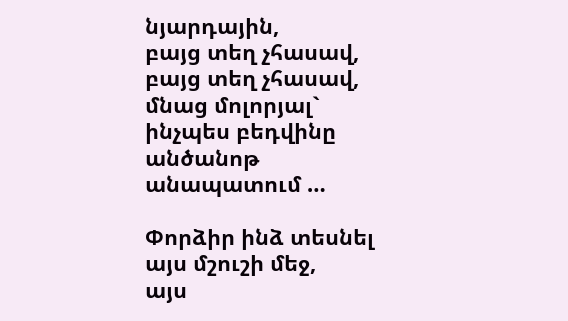նյարդային,
բայց տեղ չհասավ,
բայց տեղ չհասավ,
մնաց մոլորյալ`
ինչպես բեդվինը
անծանոթ
անապատում …

Փորձիր ինձ տեսնել
այս մշուշի մեջ,
այս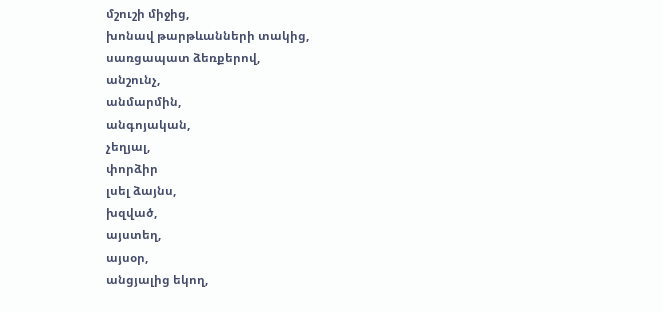մշուշի միջից,
խոնավ թարթևանների տակից,
սառցապատ ձեռքերով,
անշունչ,
անմարմին,
անգոյական,
չեղյալ,
փորձիր
լսել ձայնս,
խզված,
այստեղ,
այսօր,
անցյալից եկող,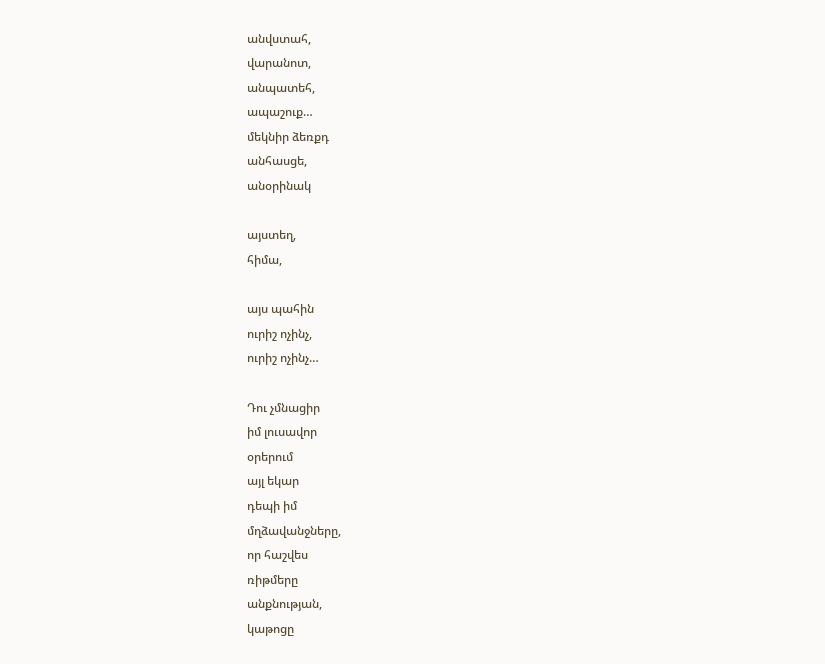անվստահ,
վարանոտ,
անպատեհ,
ապաշուք…
մեկնիր ձեռքդ
անհասցե,
անօրինակ

այստեղ,
հիմա,

այս պահին
ուրիշ ոչինչ,
ուրիշ ոչինչ…

Դու չմնացիր
իմ լուսավոր
օրերում
այլ եկար
դեպի իմ
մղձավանջները,
որ հաշվես
ռիթմերը
անքնության,
կաթոցը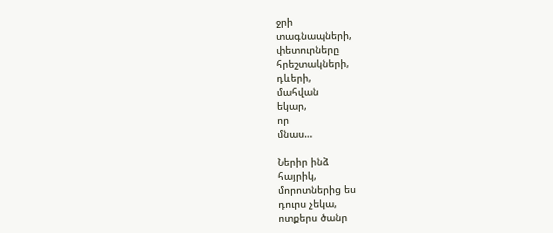ջրի
տագնապների,
փետուրները
հրեշտակների,
դևերի,
մահվան
եկար,
որ
մնաս…

Ներիր ինձ
հայրիկ,
մորոտներից ես
դուրս չեկա,
ոտքերս ծանր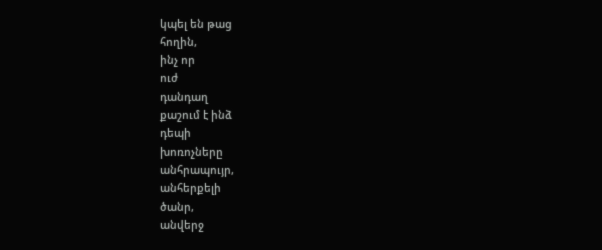կպել են թաց
հողին,
ինչ որ
ուժ
դանդաղ
քաշում է ինձ
դեպի
խոռոչները
անհրապույր,
անհերքելի
ծանր,
անվերջ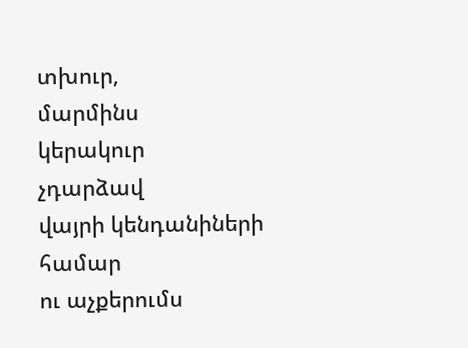տխուր,
մարմինս
կերակուր
չդարձավ
վայրի կենդանիների
համար
ու աչքերումս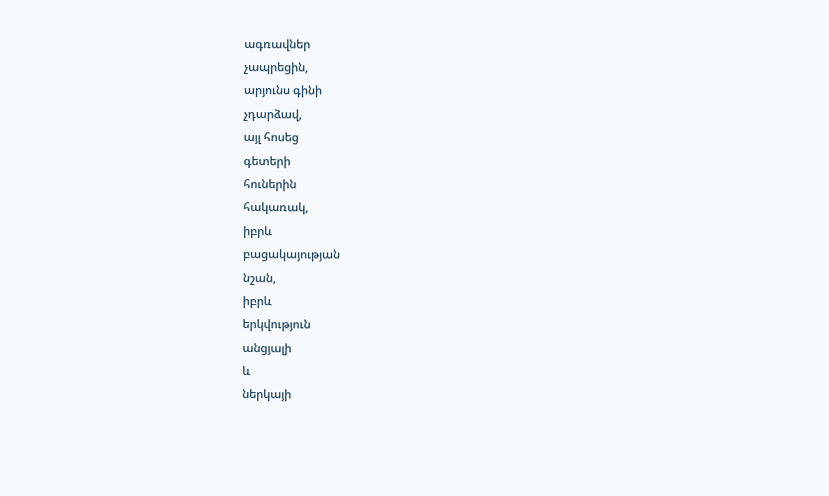ագռավներ
չապրեցին,
արյունս գինի
չդարձավ,
այլ հոսեց
գետերի
հուներին
հակառակ,
իբրև
բացակայության
նշան,
իբրև
երկվություն
անցյալի
և
ներկայի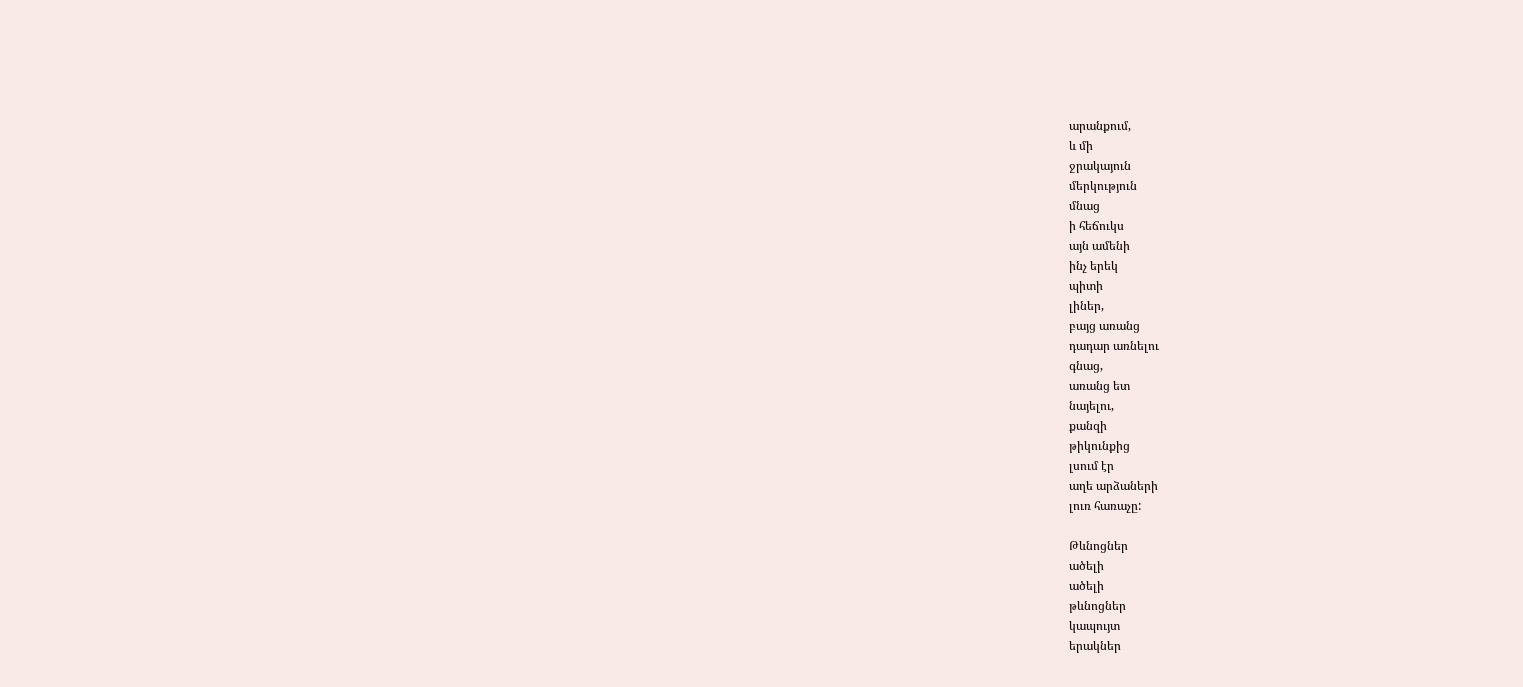արանքում,
և մի
ջրակայուն
մերկություն
մնաց
ի հեճուկս
այն ամենի
ինչ երեկ
պիտի
լիներ,
բայց առանց
դադար առնելու
գնաց,
առանց ետ
նայելու,
քանզի
թիկունքից
լսում էր
աղե արձաների
լուռ հառաչը:

Թևնոցներ
ածելի
ածելի
թևնոցներ
կապույտ
երակներ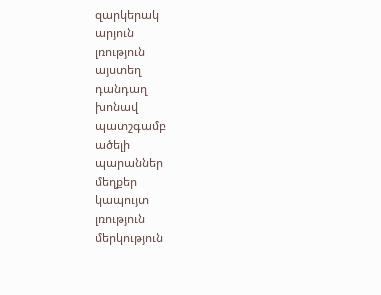զարկերակ
արյուն
լռություն
այստեղ
դանդաղ
խոնավ
պատշգամբ
ածելի
պարաններ
մեղքեր
կապույտ
լռություն
մերկություն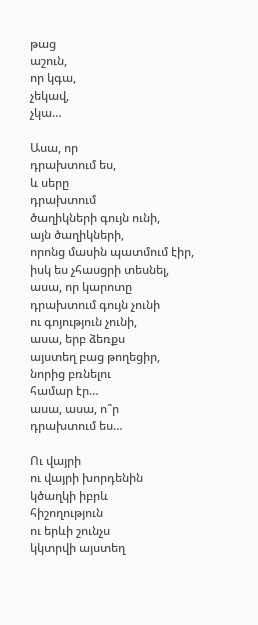թաց
աշուն,
որ կգա,
չեկավ,
չկա…

Ասա, որ
դրախտում ես,
և սերը
դրախտում
ծաղիկների գույն ունի,
այն ծաղիկների,
որոնց մասին պատմում էիր,
իսկ ես չհասցրի տեսնել,
ասա, որ կարոտը
դրախտում գույն չունի
ու գոյություն չունի,
ասա, երբ ձեռքս
այստեղ բաց թողեցիր,
նորից բռնելու
համար էր…
ասա, ասա, ո՞ր
դրախտում ես…

Ու վայրի
ու վայրի խորդենին
կծաղկի իբրև
հիշողություն
ու երևի շունչս
կկտրվի այստեղ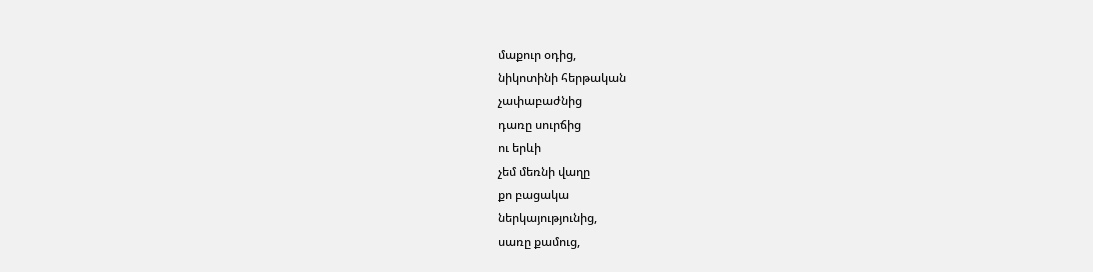մաքուր օդից,
նիկոտինի հերթական
չափաբաժնից
դառը սուրճից
ու երևի
չեմ մեռնի վաղը
քո բացակա
ներկայությունից,
սառը քամուց,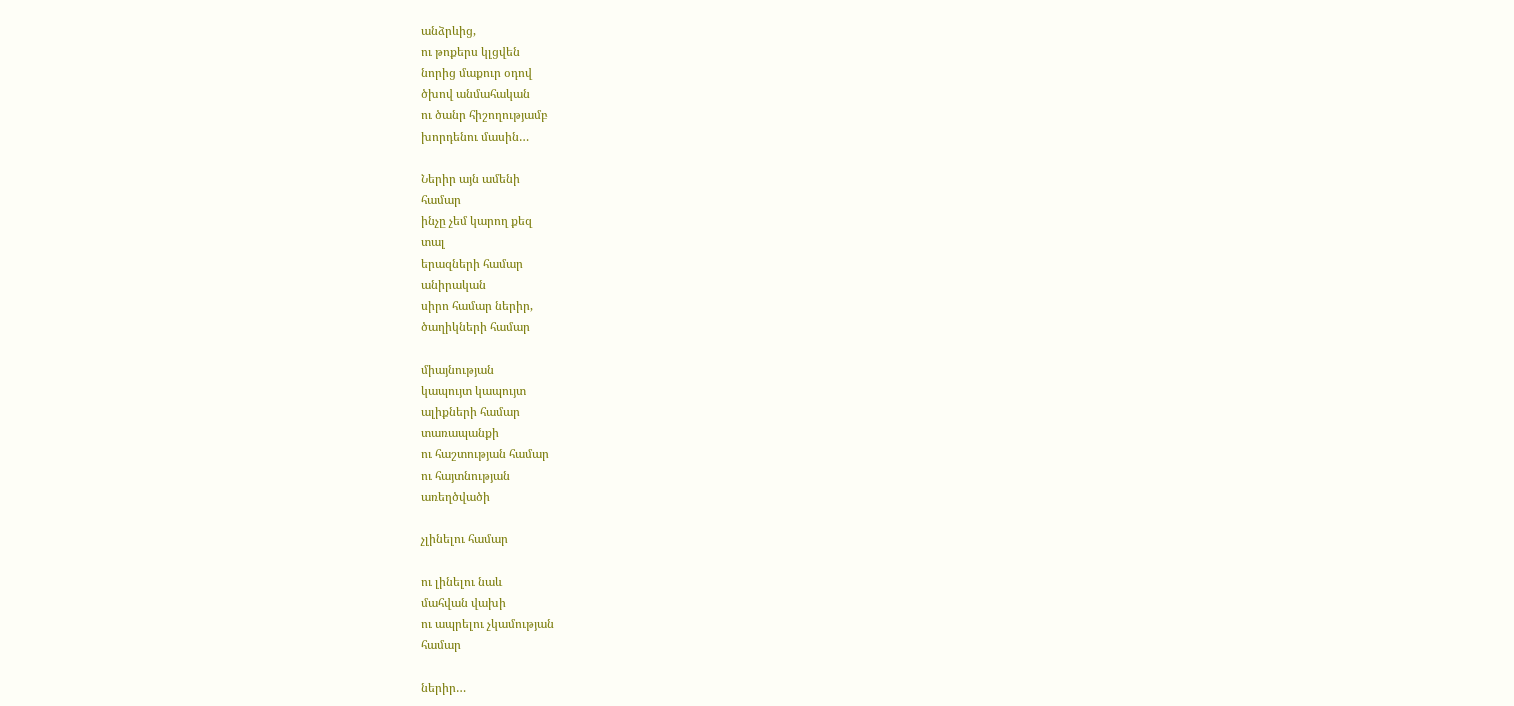անձրևից,
ու թոքերս կլցվեն
նորից մաքուր օդով
ծխով անմահական
ու ծանր հիշողությամբ
խորդենու մասին…

Ներիր այն ամենի
համար
ինչը չեմ կարող քեզ
տալ
երազների համար
անիրական
սիրո համար ներիր,
ծաղիկների համար

միայնության
կապույտ կապույտ
ալիքների համար
տառապանքի
ու հաշտության համար
ու հայտնության
առեղծվածի

չլինելու համար

ու լինելու նաև
մահվան վախի
ու ապրելու չկամության
համար

ներիր…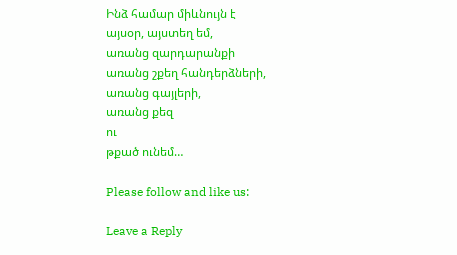Ինձ համար միևնույն է
այսօր, այստեղ եմ,
առանց զարդարանքի
առանց շքեղ հանդերձների,
առանց գայլերի,
առանց քեզ
ու
թքած ունեմ…

Please follow and like us:

Leave a Reply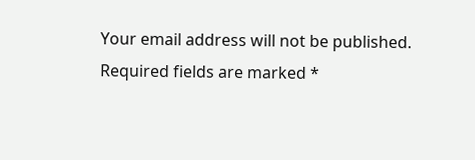Your email address will not be published. Required fields are marked *